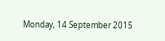Monday, 14 September 2015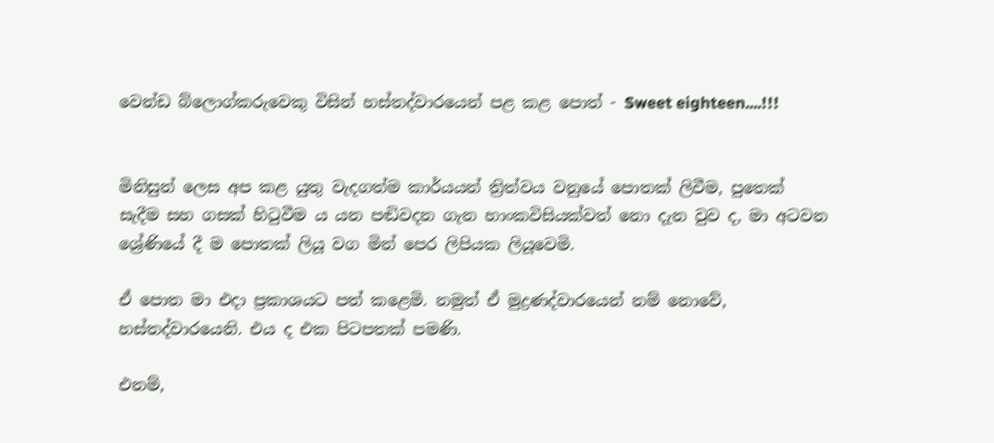වෙන්ඩ බ්ලොග්කරුවෙකු විසින් හස්තද්වාරයෙන් පළ කළ පොත් - Sweet eighteen....!!!


මිනිසුන් ලෙස අප කළ යුතු වැදගත්ම කාර්යයන් ත්‍රිත්වය වනුයේ පොතක් ලිවීම, පුතෙක් සැදීම සහ ගසක් හිටුවීම ය යන පඬිවදන ගැන හාංකවිසියක්වත් නො දැන වුව ද, මා අටවන ශ්‍රේණියේ දී ම පොතක් ලියූ වග මින් පෙර ලිපියක ලියූවෙමි.

ඒ පොත මා එදා ප්‍රකාශයට පත් කළෙමි. නමුත් ඒ මුද්‍රණද්වාරයෙන් නම් නොවේ, හස්තද්වාරයෙනි. එය ද එක පිටපතක් පමණි.

එනම්,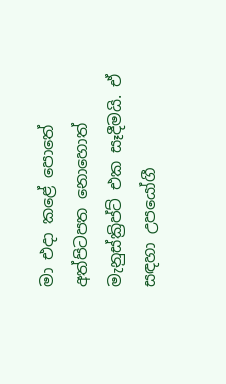මා එදා කළේ පොතේ අත්පිටපත නොහොත් මැනුස්ක්‍රිප්ට් එක සෑදීමයි. ඒ සඳහා උපයෝගී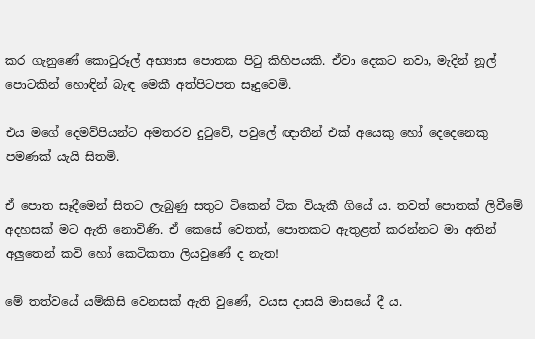කර ගැනුණේ කොටුරූල් අභ්‍යාස පොතක පිටු කිහිපයකි. ඒවා දෙකට නවා, මැදින් නූල් පොටකින් හොඳින් බැඳ මෙකී අත්පිටපත සෑදුවෙමි.

එය මගේ දෙමව්පියන්ට අමතරව දුටුවේ, පවුලේ ඥාතීන් එක් අයෙකු හෝ දෙදෙනෙකු පමණක් යැයි සිතමි.

ඒ පොත සෑදීමෙන් සිතට ලැබුණු සතුට ටිකෙන් ටික වියැකී ගියේ ය. තවත් පොතක් ලිවීමේ අදහසක් මට ඇති නොවිණි. ඒ කෙසේ වෙතත්, පොතකට ඇතුළත් කරන්නට මා අතින් අලුතෙන් කවි හෝ කෙටිකතා ලියවුණේ ද නැත!

මේ තත්වයේ යම්කිසි වෙනසක් ඇති වුණේ, වයස දාසයි මාසයේ දී ය.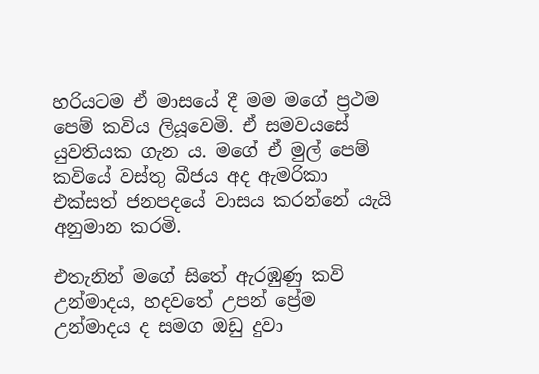හරියටම ඒ මාසයේ දී මම මගේ ප්‍රථම පෙම් කවිය ලියූවෙමි. ඒ සමවයසේ යුවතියක ගැන ය. මගේ ඒ මුල් පෙම් කවියේ වස්තු බීජය අද ඇමරිකා එක්සත් ජනපදයේ වාසය කරන්නේ යැයි අනුමාන කරමි.

එතැනින් මගේ සිතේ ඇරඹුණු කවි උන්මාදය, හදවතේ උපන් ප්‍රේම උන්මාදය ද සමග ඔඩු දුවා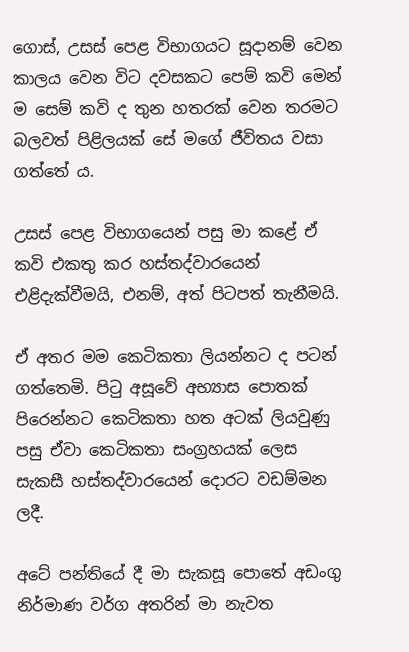ගොස්, උසස් පෙළ විභාගයට සූදානම් වෙන කාලය වෙන විට දවසකට පෙම් කවි මෙන් ම සෙම් කවි ද තුන හතරක් වෙන තරමට බලවත් පිළිලයක් සේ මගේ ජීවිතය වසා ගත්තේ ය.

උසස් පෙළ විභාගයෙන් පසු මා කළේ ඒ කවි එකතු කර හස්තද්වාරයෙන් එළිදැක්වීමයි, එනම්, අත් පිටපත් තැනීමයි.

ඒ අතර මම කෙටිකතා ලියන්නට ද පටන් ගත්තෙමි. පිටු අසූවේ අභ්‍යාස පොතක් පිරෙන්නට කෙටිකතා හත අටක් ලියවුණු පසු ඒවා කෙටිකතා සංග්‍රහයක් ලෙස සැකසී හස්තද්වාරයෙන් දොරට වඩම්මන ලදී.

අටේ පන්තියේ දී මා සැකසූ පොතේ අඩංගු නිර්මාණ වර්ග අතරින් මා නැවත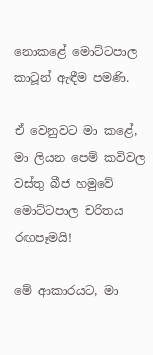නොකළේ මොට්ටපාල කාටූන් ඇඳීම පමණි.

ඒ වෙනුවට මා කළේ, මා ලියන පෙම් කවිවල වස්තු බීජ හමුවේ මොට්ටපාල චරිතය රඟපෑමයි!

මේ ආකාරයට, මා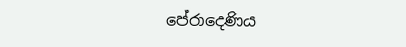පේරාදෙණිය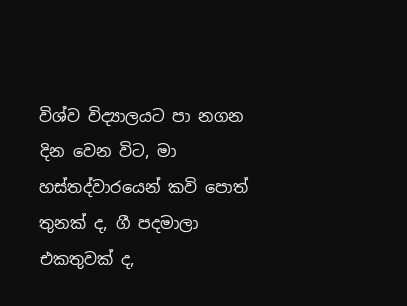විශ්ව විද්‍යාලයට පා නගන දින වෙන විට, මා හස්තද්වාරයෙන් කවි පොත් තුනක් ද, ගී පදමාලා එකතුවක් ද,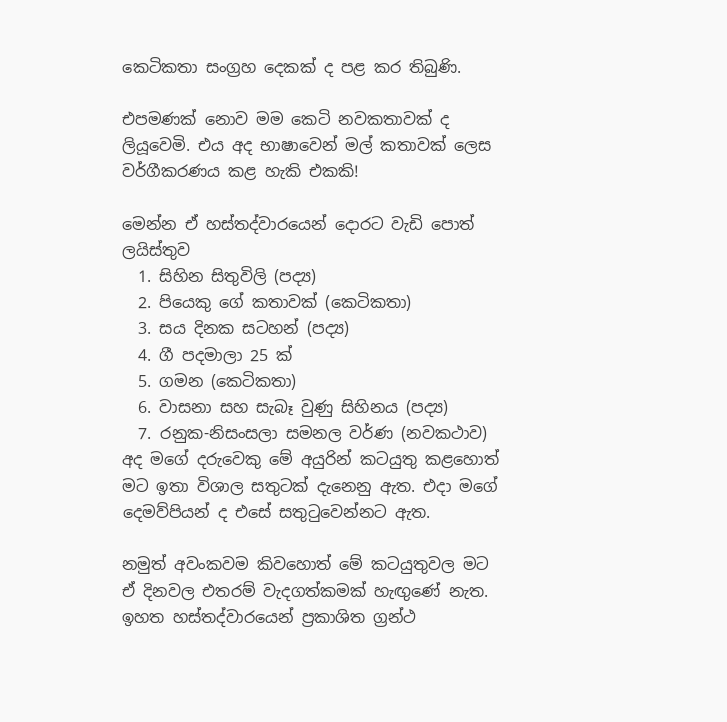කෙටිකතා සංග්‍රහ දෙකක් ද පළ කර තිබුණි.

එපමණක් නොව මම කෙටි නවකතාවක් ද ලියූවෙමි. එය අද භාෂාවෙන් මල් කතාවක් ලෙස වර්ගීකරණය කළ හැකි එකකි!

මෙන්න ඒ හස්තද්වාරයෙන් දොරට වැඩි පොත් ලයිස්තුව
  1. සිහින සිතුවිලි (පද්‍ය)
  2. පියෙකු ගේ කතාවක් (කෙටිකතා)
  3. සය දිනක සටහන් (පද්‍ය)
  4. ගී පදමාලා 25 ක්
  5. ගමන (කෙටිකතා)
  6. වාසනා සහ සැබෑ වුණු සිහිනය (පද්‍ය)
  7. රනුක-නිසංසලා සමනල වර්ණ (නවකථාව)
අද මගේ දරුවෙකු මේ අයුරින් කටයුතු කළහොත් මට ඉතා විශාල සතුටක් දැනෙනු ඇත. එදා මගේ දෙමව්පියන් ද එසේ සතුටුවෙන්නට ඇත.

නමුත් අවංකවම කිවහොත් මේ කටයුතුවල මට ඒ දිනවල එතරම් වැදගත්කමක් හැඟුණේ නැත. ඉහත හස්තද්වාරයෙන් ප්‍රකාශිත ග්‍රන්ථ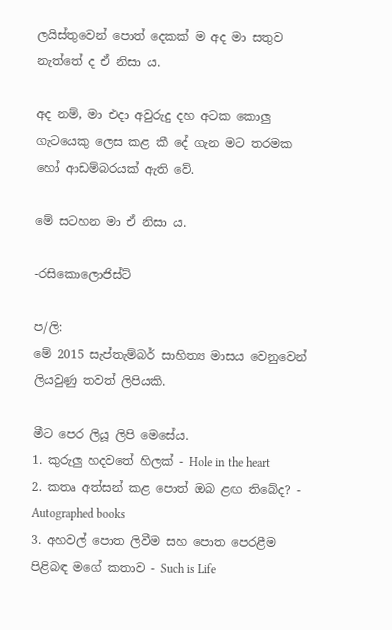ලයිස්තුවෙන් පොත් දෙකක් ම අද මා සතුව නැත්තේ ද ඒ නිසා ය.

අද නම්, මා එදා අවුරුදු දහ අටක කොලු ගැටයෙකු ලෙස කළ කී දේ ගැන මට තරමක හෝ ආඩම්බරයක් ඇති වේ.

මේ සටහන මා ඒ නිසා ය.

-රසිකොලොජිස්ට්

ප/ලි:
මේ 2015 සැප්තැම්බර් සාහිත්‍ය මාසය වෙනුවෙන් ලියවුණු තවත් ලිපියකි.

මීට පෙර ලියූ ලිපි මෙසේය.
1. කුරුලු හදවතේ හිලක් - Hole in the heart
2. කතෘ අත්සන් කළ පොත් ඔබ ළඟ තිබේද? - Autographed books
3. අහවල් පොත ලිවීම සහ පොත පෙරළීම පිළිබඳ මගේ කතාව - Such is Life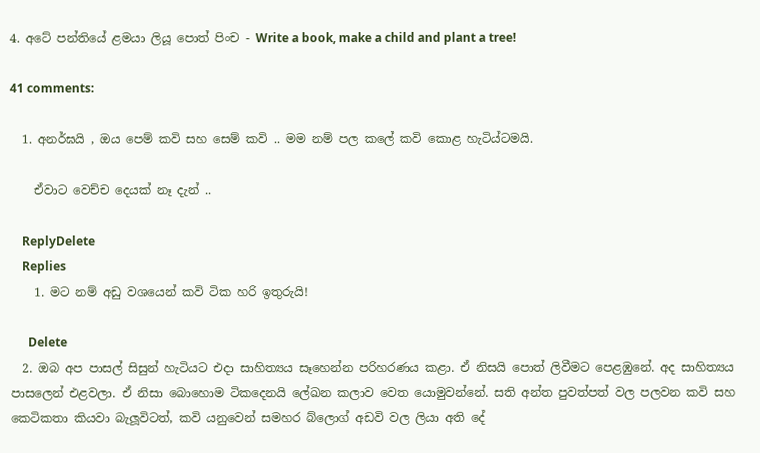4. අටේ පන්තියේ ළමයා ලියූ පොත් පිංච - Write a book, make a child and plant a tree!

41 comments:

  1. අනර්ඝයි , ඔය පෙම් කවි සහ සෙම් කවි .. මම නම් පල කලේ කවි කොළ හැටිය්ටමයි.

    ඒවාට වෙච්ච දෙයක් නෑ දැන් ..

    ReplyDelete
    Replies
    1. මට නම් අඩු වශයෙන් කවි ටික හරි ඉතුරුයි!

      Delete
  2. ඔබ අප පාසල් සිසුන් හැටියට එදා සාහිත්‍යය සෑහෙන්න පරිහරණය කළා. ඒ නිසයි පොත් ලිවීමට පෙළඹුනේ. අද සාහිත්‍යය පාසලෙන් එළවලා. ඒ නිසා බොහොම ටිකදෙනයි ලේඛන කලාව වෙත යොමුවන්නේ. සති අන්ත පුවත්පත් වල පලවන කවි සහ කෙටිකතා කියවා බැලූවිටත්, කවි යනුවෙන් සමහර බ්ලොග් අඩවි වල ලියා අති දේ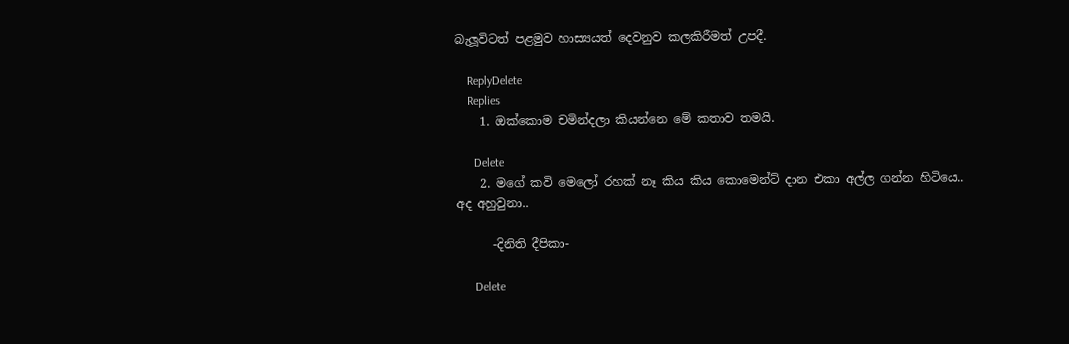බැලූවිටත් පළමුව හාස්‍යයත් දෙවනුව කලකිරීමත් උපදී.

    ReplyDelete
    Replies
    1. ඔක්කොම චමින්දලා කියන්නෙ මේ කතාව තමයි.

      Delete
    2. මගේ කවි මෙලෝ රහක් නෑ කිය කිය කොමෙන්ට් දාන එකා අල්ල ගන්න හිටියෙ.. අද අහුවුනා..

      -දිනිති දීපිකා-

      Delete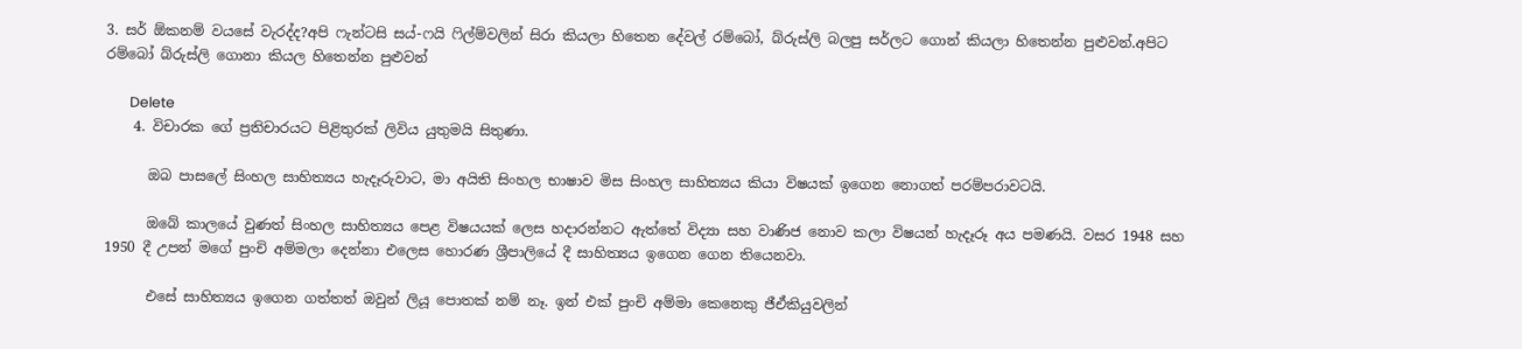3. සර් ඕකනම් වයසේ වැරද්ද?අපි ෆැන්ටසි සය්-ෆයි ෆිල්ම්වලින් සිරා කියලා හිතෙන දේවල් රම්බෝ, බ්රුස්ලි බලපු සර්ලට ගොන් කියලා හිතෙන්න පුළුවන්.අපිට රම්බෝ බ්රුස්ලි ගොනා කියල හිතෙන්න පුළුවන්

      Delete
    4. විචාරක ගේ ප්‍රතිචාරයට පිළිතුරක් ලිවිය යුතුමයි සිතුණා.

      ඔබ පාසලේ සිංහල සාහිත්‍යය හැදෑරුවාට, මා අයිති සිංහල භාෂාව මිස සිංහල සාහිත්‍යය කියා විෂයක් ඉගෙන නොගත් පරම්පරාවටයි.

      ඔබේ කාලයේ වුණත් සිංහල සාහිත්‍යය පෙළ විෂයයක් ලෙස හදාරන්නට ඇත්තේ විද්‍යා සහ වාණිජ නොව කලා විෂයන් හැදෑරූ අය පමණයි. වසර 1948 සහ 1950 දී උපන් මගේ පුංචි අම්මලා දෙන්නා එලෙස හොරණ ශ්‍රීපාලියේ දී සාහිත්‍යය ඉගෙන ගෙන තියෙනවා.

      එසේ සාහිත්‍යය ඉගෙන ගත්තත් ඔවුන් ලියූ පොතක් නම් නෑ. ඉන් එක් පුංචි අම්මා කෙනෙකු ජීඒකියුවලින්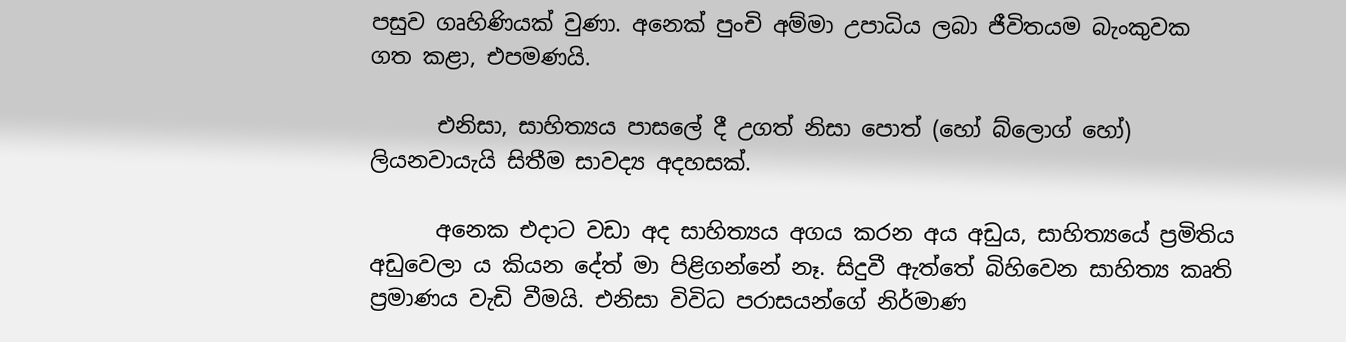පසුව ගෘහිණියක් වුණා. අනෙක් පුංචි අම්මා උපාධිය ලබා ජීවිතයම බැංකුවක ගත කළා, එපමණයි.

      එනිසා, සාහිත්‍යය පාසලේ දී උගත් නිසා පොත් (හෝ බ්ලොග් හෝ) ලියනවායැයි සිතීම සාවද්‍ය අදහසක්.

      අනෙක එදාට වඩා අද සාහිත්‍යය අගය කරන අය අඩුය, සාහිත්‍යයේ ප්‍රමිතිය අඩුවෙලා ය කියන දේත් මා පිළිගන්නේ නෑ. සිදුවී ඇත්තේ බිහිවෙන සාහිත්‍ය කෘති ප්‍රමාණය වැඩි වීමයි. එනිසා විවිධ පරාසයන්ගේ නිර්මාණ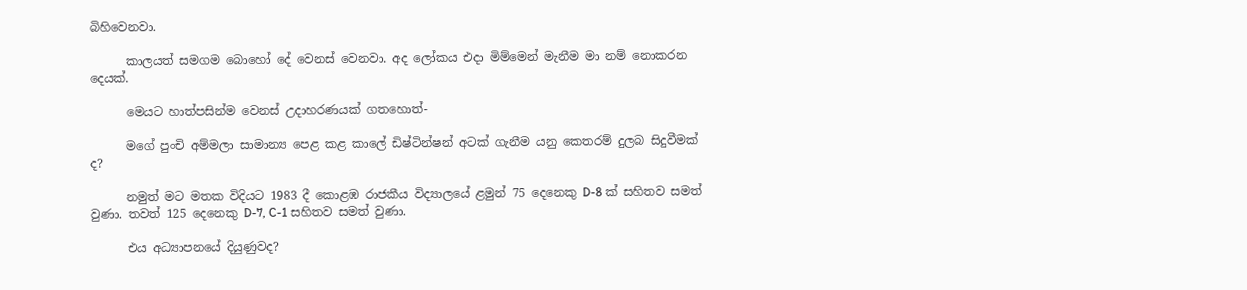බිහිවෙනවා.

      කාලයත් සමගම බොහෝ දේ වෙනස් වෙනවා. අද ලෝකය එදා මිම්මෙන් මැනීම මා නම් නොකරන දෙයක්.

      මෙයට හාත්පසින්ම වෙනස් උදාහරණයක් ගතහොත්-

      මගේ පුංචි අම්මලා සාමාන්‍ය පෙළ කළ කාලේ ඩිෂ්ටින්ෂන් අටක් ගැනීම යනු කෙතරම් දුලබ සිදුවීමක් ද?

      නමුත් මට මතක විදියට 1983 දී කොළඹ රාජකීය විද්‍යාලයේ ළමුන් 75 දෙනෙකු D-8 ක් සහිතව සමත් වුණා. තවත් 125 දෙනෙකු D-7, C-1 සහිතව සමත් වුණා.

      එය අධ්‍යාපනයේ දියුණුවද?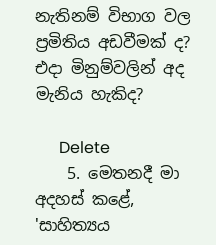නැතිනම් විභාග වල ප්‍රමිතිය අඩවීමක් ද? එදා මිනුම්වලින් අද මැනිය හැකිද?

      Delete
    5. මෙතනදී මා අදහස් කළේ, 'සාහිත්‍යය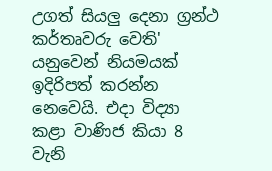උගත් සියලු දෙනා ග්‍රන්ථ කර්තෘවරු වෙති' යනුවෙන් නියමයක් ඉදිරිපත් කරන්න නෙවෙයි. එදා විද්‍යා කළා වාණිජ කියා 8 වැනි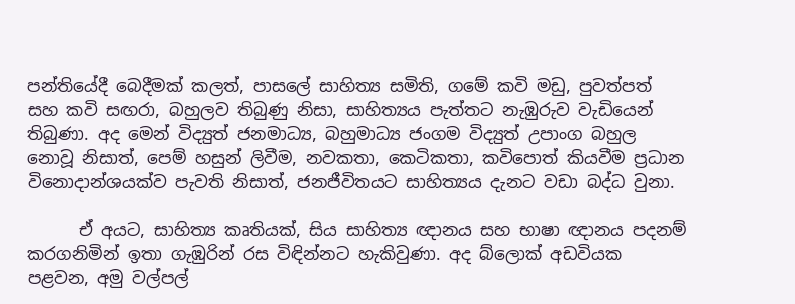පන්තියේදී බෙදීමක් කලත්, පාසලේ සාහිත්‍ය සමිති, ගමේ කවි මඩු, පුවත්පත් සහ කවි සඟරා, බහුලව තිබුණු නිසා, සාහිත්‍යය පැත්තට නැඹුරුව වැඩියෙන් තිබුණා. අද මෙන් විද්‍යුත් ජනමාධ්‍ය, බහුමාධ්‍ය ජංගම විද්‍යුත් උපාංග බහුල නොවූ නිසාත්, පෙම් හසුන් ලිවීම, නවකතා, කෙටිකතා, කවිපොත් කියවීම ප්‍රධාන විනොදාන්ශයක්ව පැවති නිසාත්, ජනජීවිතයට සාහිත්‍යය දැනට වඩා බද්ධ වුනා.

      ඒ අයට, සාහිත්‍ය කෘතියක්, සිය සාහිත්‍ය ඥානය සහ භාෂා ඥානය පදනම් කරගනිමින් ඉතා ගැඹුරින් රස විඳින්නට හැකිවුණා. අද බ්ලොක් අඩවියක පළවන, අමු වල්පල්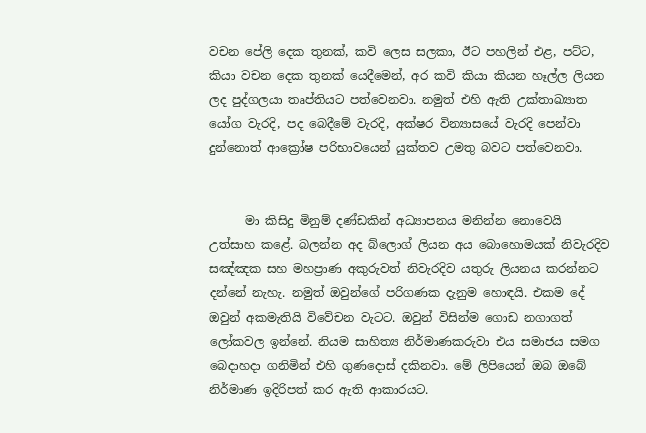වචන පේලි දෙක තුනක්, කවි ලෙස සලකා, ඊට පහලින් එළ, පට්ට, කියා වචන දෙක තුනක් යෙදීමෙන්, අර කවි කියා කියන හෑල්ල ලියන ලද පුද්ගලයා තෘප්තියට පත්වෙනවා. නමුත් එහි ඇති උක්තාඛ්‍යාත යෝග වැරදි, පද බෙදීමේ වැරදි, අක්ෂර වින්‍යාසයේ වැරදි පෙන්වා දුන්නොත් ආක්‍රෝෂ පරිභාවයෙන් යුක්තව උමතු බවට පත්වෙනවා.


      මා කිසිදු මිනුම් දණ්ඩකින් අධ්‍යාපනය මනින්න නොවෙයි උත්සාහ කළේ. බලන්න අද බ්ලොග් ලියන අය බොහොමයක් නිවැරදිව සඤ්ඤක සහ මහප්‍රාණ අකුරුවත් නිවැරදිව යතුරු ලියනය කරන්නට දන්නේ නැහැ. නමුත් ඔවුන්ගේ පරිගණක දැනුම හොඳයි. එකම දේ ඔවුන් අකමැතියි විවේචන වැටට. ඔවුන් විසින්ම ගොඩ නගාගත් ලෝකවල ඉන්නේ. නියම සාහිත්‍ය නිර්මාණකරුවා එය සමාජය සමග බෙදාහදා ගනිමින් එහි ගුණදොස් දකිනවා. මේ ලිපියෙන් ඔබ ඔබේ නිර්මාණ ඉදිරිපත් කර ඇති ආකාරයට.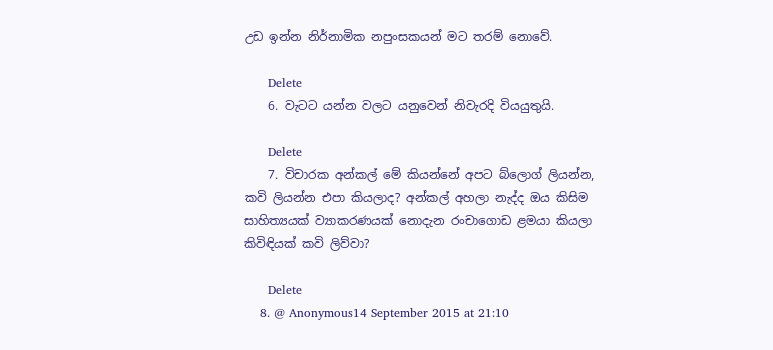උඩ ඉන්න නිර්නාමික නපුංසකයන් මට තරම් නොවේ.

      Delete
    6. වැටට යන්න වලට යනුවෙන් නිවැරදි වියයුතුයි.

      Delete
    7. විචාරක අන්කල් මේ කියන්නේ අපට බ්ලොග් ලියන්න, කවි ලියන්න එපා කියලාද? අන්කල් අහලා නැද්ද ඔය කිසිම සාහිත්‍යයක් ව්‍යාකරණයක් නොදැන රංචාගොඩ ළමයා කියලා කිවිඳියක් කවි ලිව්වා?

      Delete
    8. @ Anonymous14 September 2015 at 21:10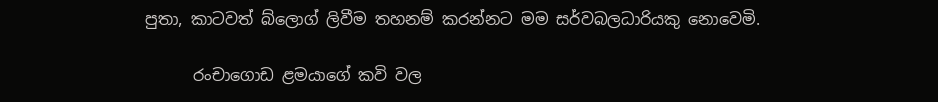පුතා, කාටවත් බ්ලොග් ලිවීම තහනම් කරන්නට මම සර්වබලධාරියකු නොවෙමි.

      රංචාගොඩ ළමයාගේ කවි වල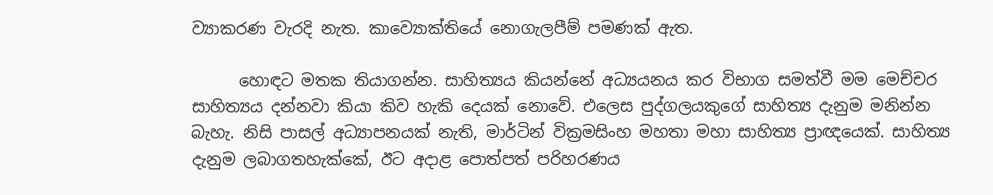ව්‍යාකරණ වැරදි නැත. කාව්‍යොක්තියේ නොගැලපීම් පමණක් ඇත.

      හොඳට මතක තියාගන්න. සාහිත්‍යය කියන්නේ අධ්‍යයනය කර විභාග සමත්වී මම මෙච්චර සාහිත්‍යය දන්නවා කියා කිව හැකි දෙයක් නොවේ. එලෙස පුද්ගලයකුගේ සාහිත්‍ය දැනුම මනින්න බැහැ. නිසි පාසල් අධ්‍යාපනයක් නැති, මාර්ටින් වික්‍රමසිංහ මහතා මහා සාහිත්‍ය ප්‍රාඥයෙක්. සාහිත්‍ය දැනුම ලබාගතහැක්කේ, ඊට අදාළ පොත්පත් පරිහරණය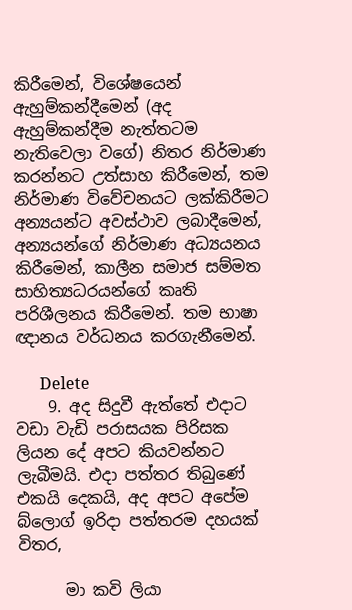කිරීමෙන්, විශේෂයෙන් ඇහුම්කන්දීමෙන් (අද ඇහුම්කන්දීම නැත්තටම නැතිවෙලා වගේ) නිතර නිර්මාණ කරන්නට උත්සාහ කිරීමෙන්, තම නිර්මාණ විවේචනයට ලක්කිරීමට අන්‍යයන්ට අවස්ථාව ලබාදීමෙන්, අන්‍යයන්ගේ නිර්මාණ අධ්‍යයනය කිරීමෙන්, කාලීන සමාජ සම්මත සාහිත්‍යධරයන්ගේ කෘති පරිශීලනය කිරීමෙන්. තම භාෂා ඥානය වර්ධනය කරගැනීමෙන්.

      Delete
    9. අද සිදුවී ඇත්තේ එදාට වඩා වැඩි පරාසයක පිරිසක ලියන දේ අපට කියවන්නට ලැබීමයි. එදා පත්තර තිබුණේ එකයි දෙකයි, අද අපට අපේම බ්ලොග් ඉරිදා පත්තරම දහයක් විතර,

      මා කවි ලියා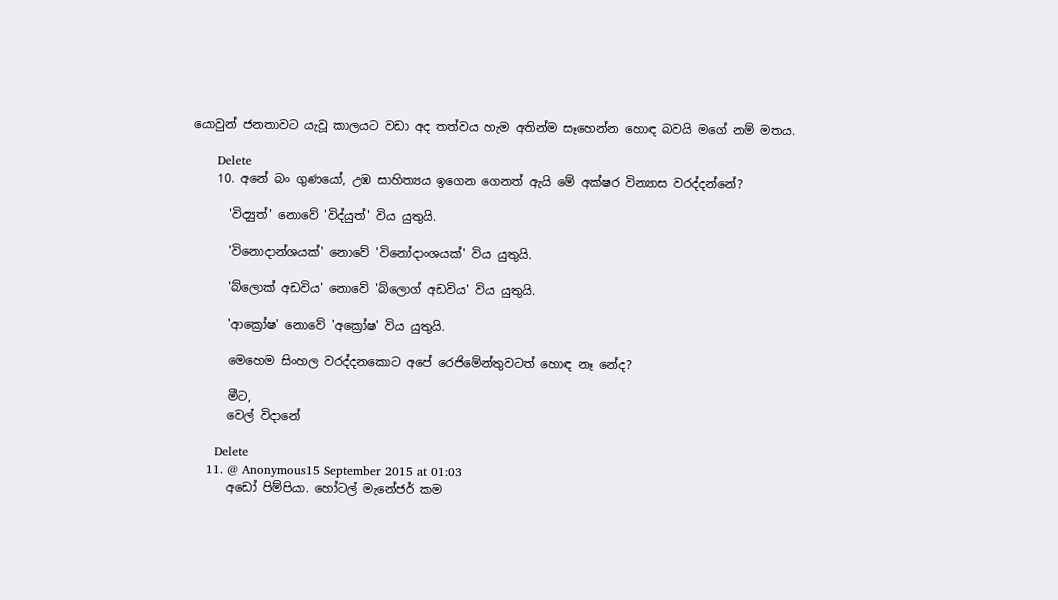යොවුන් ජනතාවට යැවූ කාලයට වඩා අද තත්වය හැම අතින්ම සෑහෙන්න හොඳ බවයි මගේ නම් මතය.

      Delete
    10. අනේ බං ගුණයෝ, උඹ සාහිත්‍යය ඉගෙන ගෙනත් ඇයි මේ අක්ෂර වින්‍යාස වරද්දන්නේ?

      'විද්‍යුත්' නොවේ 'විද්යුත්' විය යුතුයි.

      'විනොදාන්ශයක්' නොවේ 'විනෝදාංශයක්' විය යුතුයි.

      'බ්ලොක් අඩවිය' නොවේ 'බ්ලොග් අඩවිය' විය යුතුයි.

      'ආක්‍රෝෂ' නොවේ 'අක්‍රෝෂ' විය යුතුයි.

      මෙහෙම සිංහල වරද්දනකොට අපේ රෙජිමේන්තුවටත් හොඳ නෑ නේද?

      මීට,
      වෙල් විදානේ

      Delete
    11. @ Anonymous15 September 2015 at 01:03
      අඩෝ පිම්පියා. හෝටල් මැනේජර් කම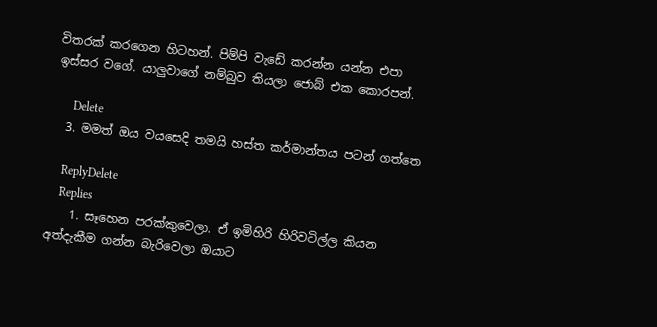විතරක් කරගෙන හිටහන්. පිම්පි වැඩේ කරන්න යන්න එපා ඉස්සර වගේ. යාලුවාගේ නම්බුව තියලා ජොබ් එක කොරපන්.

      Delete
  3. මමත් ඔය වයසෙදි තමයි හස්ත කර්මාන්තය පටන් ගත්තෙ

    ReplyDelete
    Replies
    1. සෑහෙන පරක්කුවෙලා. ඒ ඉමිහිරි හිරිවටිල්ල කියන අත්දැකීම ගන්න බැරිවෙලා ඔයාට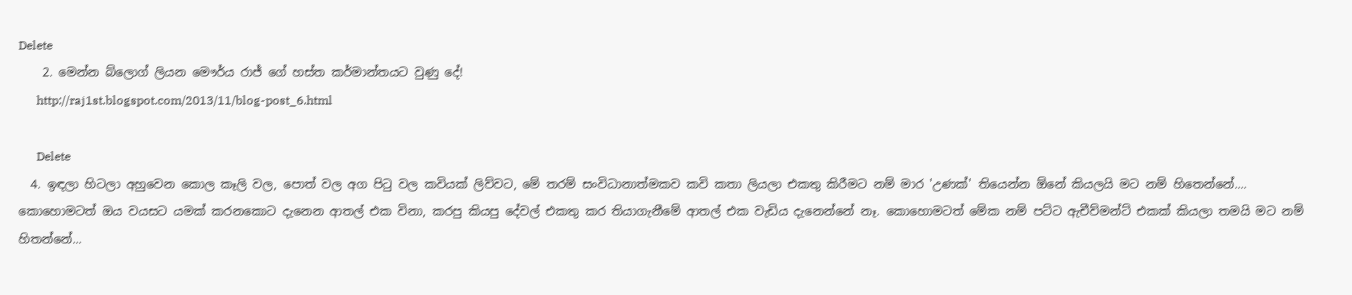Delete
    2. මෙන්න බ්ලොග් ලියන මෞර්ය රාජ් ගේ හස්ත කර්මාන්තයට වුණු දේ!
      http://raj1st.blogspot.com/2013/11/blog-post_6.html

      Delete
  4. ඉඳලා හිටලා අහුවෙන කොල කෑලි වල, පොත් වල අග පිටු වල කවියක් ලිව්වට, මේ තරම් සංවිධානාත්මකව කවි කතා ලියලා එකතු කිරීමට නම් මාර 'උණක්' තියෙන්න ඕනේ කියලයි මට නම් හිතෙන්නේ.... කොහොමටත් ඔය වයසට යමක් කරනකොට දැනෙන ආතල් එක විනා, කරපු කියපු දේවල් එකතු කර තියාගැනීමේ ආතල් එක වැඩිය දැනෙන්නේ නෑ. කොහොමටත් මේක නම් පට්ට ඇචීව්මන්ට් එකක් කියලා තමයි මට නම් හිතන්නේ...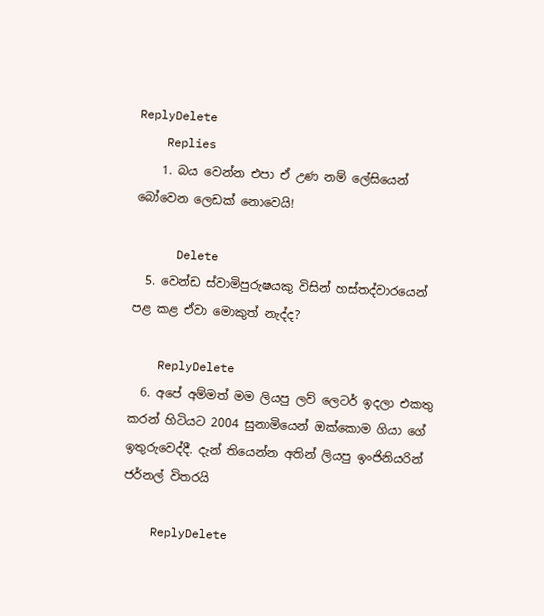ReplyDelete
    Replies
    1. බය වෙන්න එපා ඒ උණ නම් ලේසියෙන් බෝවෙන ලෙඩක් නොවෙයි!

      Delete
  5. වෙන්ඩ ස්වාමිපුරුෂයකු විසින් හස්තද්වාරයෙන් පළ කළ ඒවා මොකුත් නැද්ද?

    ReplyDelete
  6. අපේ අම්මත් මම ලියපු ලව් ලෙටර් ඉදලා එකතු කරන් හිටියට 2004 සුනාමියෙන් ඔක්කොම ගියා ගේ ඉතුරුවෙද්දී. දැන් තියෙන්න අතින් ලියපු ඉංජිනියරින් ජර්නල් විතරයි

    ReplyDelete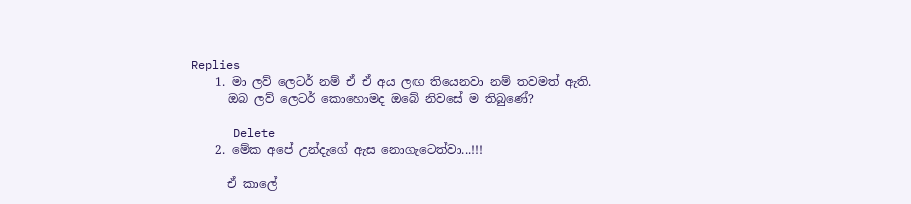Replies
    1. මා ලව් ලෙටර් නම් ඒ ඒ අය ලඟ තියෙනවා නම් තවමත් ඇති.
      ඔබ ලව් ලෙටර් කොහොමද ඔබේ නිවසේ ම තිබුණේ?

      Delete
    2. මේක අපේ උන්දැගේ ඇස නොගැටෙත්වා...!!!

      ඒ කාලේ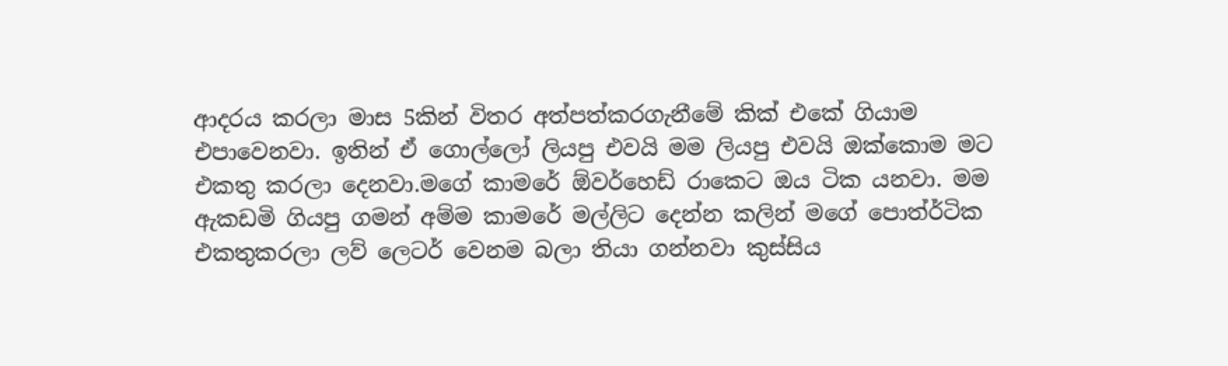ආදරය කරලා මාස 5කින් විතර අත්පත්කරගැනීමේ කික් එකේ ගියාම එපාවෙනවා. ඉතින් ඒ ගොල්ලෝ ලියපු එවයි මම ලියපු එවයි ඔක්කොම මට එකතු කරලා දෙනවා.මගේ කාමරේ ඕවර්හෙඩ් රාකෙට ඔය ටික යනවා. මම ඇකඩමි ගියපු ගමන් අම්ම කාමරේ මල්ලිට දෙන්න කලින් මගේ පොත්ර්ටික එකතුකරලා ලව් ලෙටර් වෙනම බලා තියා ගන්නවා කුස්සිය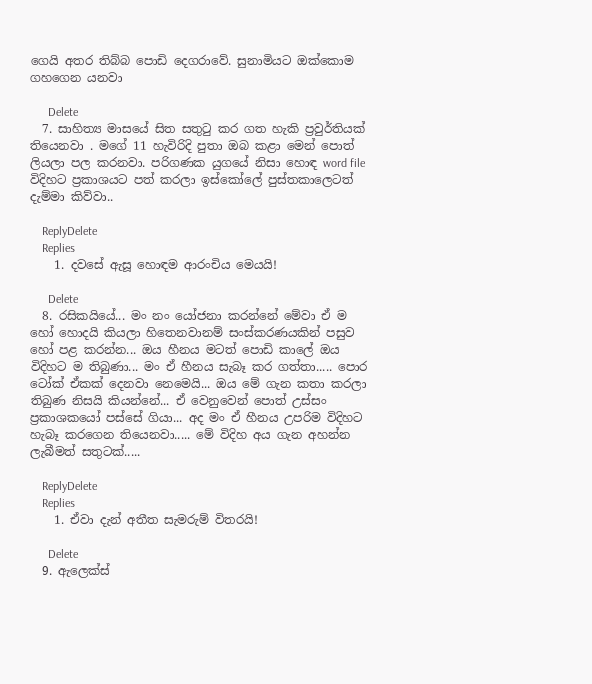ගෙයි අතර තිබ්බ පොඩි දෙගරාවේ. සුනාමියට ඔක්කොම ගහගෙන යනවා

      Delete
  7. සාහිත්‍ය මාසයේ සිත සතුටු කර ගත හැකි ප්‍රවුර්තියක් තියෙනවා . මගේ 11 හැවිරිදි පුතා ඔබ කළා මෙන් පොත් ලියලා පල කරනවා. පරිගණක යුගයේ නිසා හොඳ word file විදිහට ප්‍රකාශයට පත් කරලා ඉස්කෝලේ පුස්තකාලෙටත් දැම්මා කිව්වා..

    ReplyDelete
    Replies
    1. දවසේ ඇසූ හොඳම ආරංචිය මෙයයි!

      Delete
  8. රසිකයියේ... මං නං යෝජනා කරන්නේ මේවා ඒ ම හෝ හොදයි කියලා හිතෙනවානම් සංස්කරණයකින් පසුව හෝ පළ කරන්න... ඔය හීනය මටත් පොඩි කාලේ ඔය විදිහට ම තිබුණා... මං ඒ හීනය සැබෑ කර ගත්තා..... පොර ටෝක් ඒකක් දෙනවා නෙමෙයි... ඔය මේ ගැන කතා කරලා තිබුණ නිසයි කියන්නේ... ඒ වෙනුවෙන් පොත් උස්සං ප්‍රකාශකයෝ පස්සේ ගියා... අද මං ඒ හීනය උපරිම විදිහට හැබෑ කරගෙන තියෙනවා..... මේ විදිහ අය ගැන අහන්න ලැබීමත් සතුටක්.....

    ReplyDelete
    Replies
    1. ඒවා දැන් අතීත සැමරුම් විතරයි!

      Delete
  9. ඇලෙක්ස්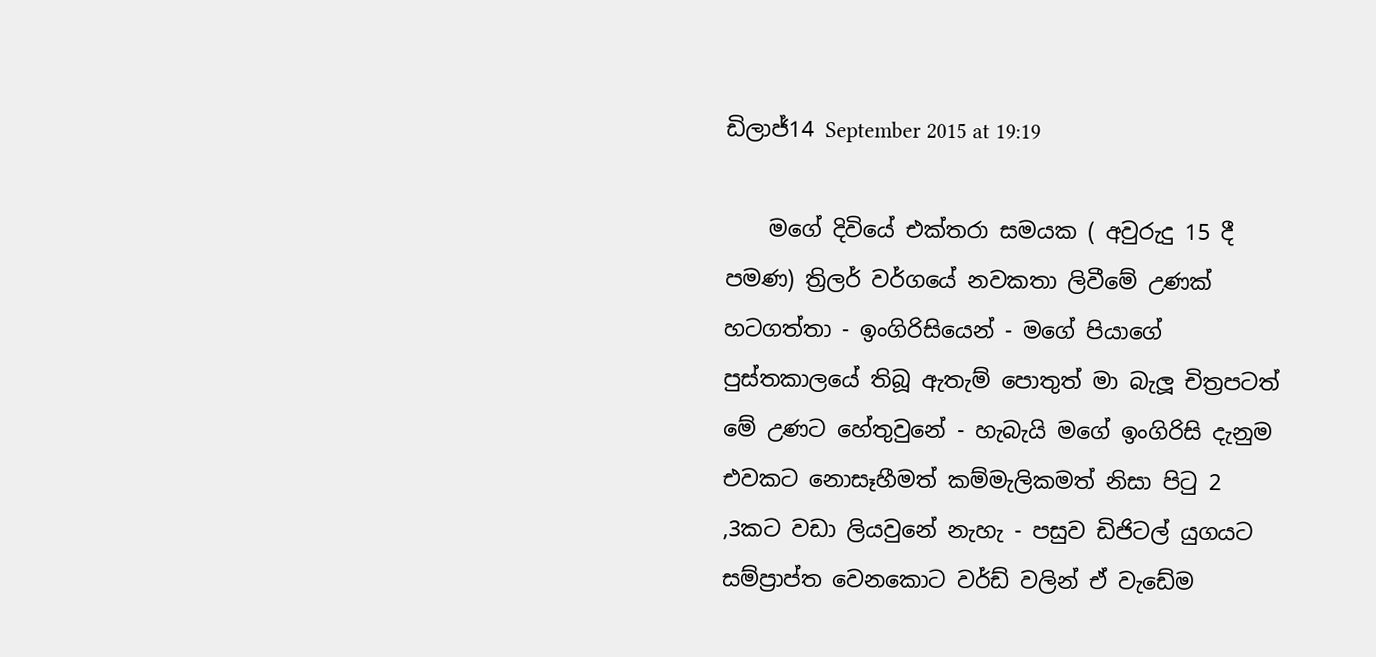ඩිලාජ්14 September 2015 at 19:19

    මගේ දිවියේ එක්තරා සමයක ( අවුරුදු 15 දී පමණ) ත්‍රිලර් වර්ගයේ නවකතා ලිවීමේ උණක් හටගත්තා - ඉංගිරිසියෙන් - මගේ පියාගේ පුස්තකාලයේ තිබූ ඇතැම් පොතුත් මා බැලූ චිත්‍රපටත් මේ උණට හේතුවුනේ - හැබැයි මගේ ඉංගිරිසි දැනුම එවකට නොසෑහීමත් කම්මැලිකමත් නිසා පිටු 2 ,3කට වඩා ලියවුනේ නැහැ - පසුව ඩිජිටල් යුගයට සම්ප්‍රාප්ත වෙනකොට වර්ඩ් වලින් ඒ වැඩේම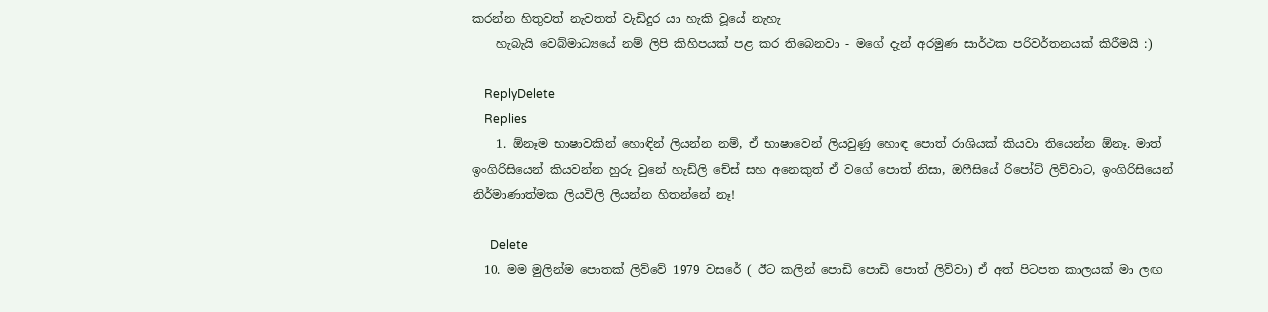කරන්න හිතුවත් නැවතත් වැඩිදුර යා හැකි වූයේ නැහැ
    හැබැයි වෙබ්මාධ්‍යයේ නම් ලිපි කිහිපයක් පළ කර තිබෙනවා - මගේ දැන් අරමුණ සාර්ථක පරිවර්තනයක් කිරීමයි :)

    ReplyDelete
    Replies
    1. ඕනෑම භාෂාවකින් හොඳින් ලියන්න නම්, ඒ භාෂාවෙන් ලියවුණු හොඳ පොත් රාශියක් කියවා තියෙන්න ඕනෑ. මාත් ඉංගිරිසියෙන් කියවන්න හුරු වුනේ හැඩ්ලි චේස් සහ අනෙකුත් ඒ වගේ පොත් නිසා, ඔෆීසියේ රිපෝට් ලිව්වාට, ඉංගිරිසියෙන් නිර්මාණාත්මක ලියවිලි ලියන්න හිතන්නේ නෑ!

      Delete
  10. මම මුලින්ම පොතක් ලිව්වේ 1979 වසරේ ( ඊට කලින් පොඩි පොඩි පොත් ලිව්වා) ඒ අත් පිටපත කාලයක් මා ලඟ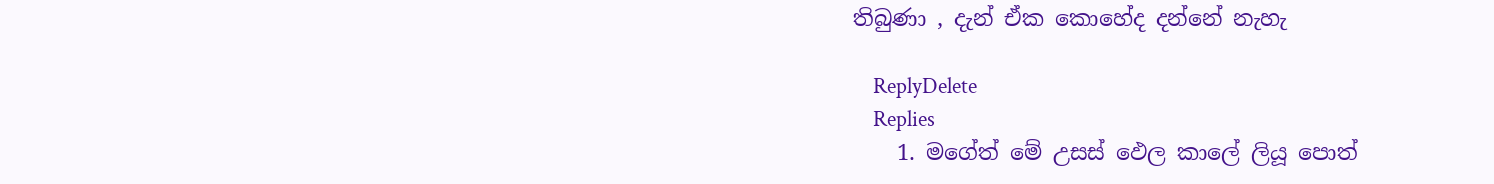තිබුණා , දැන් ඒක කොහේද දන්නේ නැහැ

    ReplyDelete
    Replies
    1. මගේත් මේ උසස් ඵෙල කාලේ ලියූ පොත්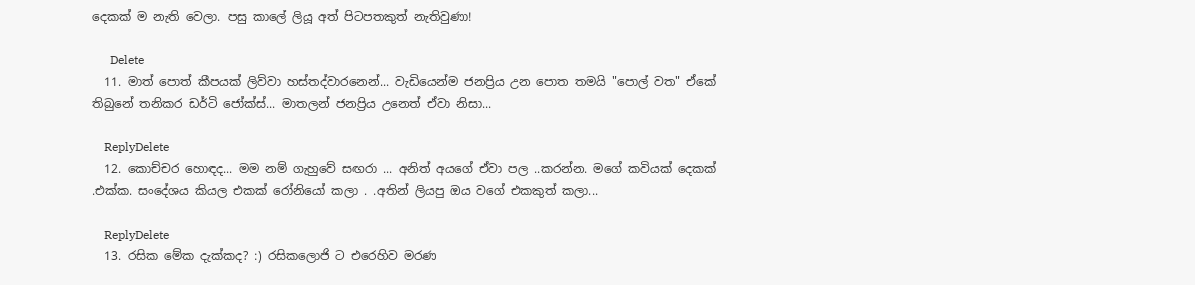දෙකක් ම නැති වෙලා. පසු කාලේ ලියූ අත් පිටපතකුත් නැතිවුණා!

      Delete
  11. මාත් පොත් කීපයක් ලිව්වා හස්තද්වාරනෙන්... වැඩියෙන්ම ජනප්‍රිය උන පොත තමයි "පොල් වත" ඒකේ තිබුනේ තනිකර ඩර්ටි ජෝක්ස්... මාතලන් ජනප්‍රිය උනෙත් ඒවා නිසා...

    ReplyDelete
  12. කොච්චර හොඳද... මම නම් ගැහුවේ සඟරා ... අනිත් අයගේ ඒවා පල ..කරන්න. මගේ කවියක් දෙකක් .එක්ක. සංදේශය කියල එකක් රෝනියෝ කලා . .අතින් ලියපු ඔය වගේ එකකුත් කලා...

    ReplyDelete
  13. රසික මේක දැක්කද? :) රසිකලොජි ට එරෙහිව මරණ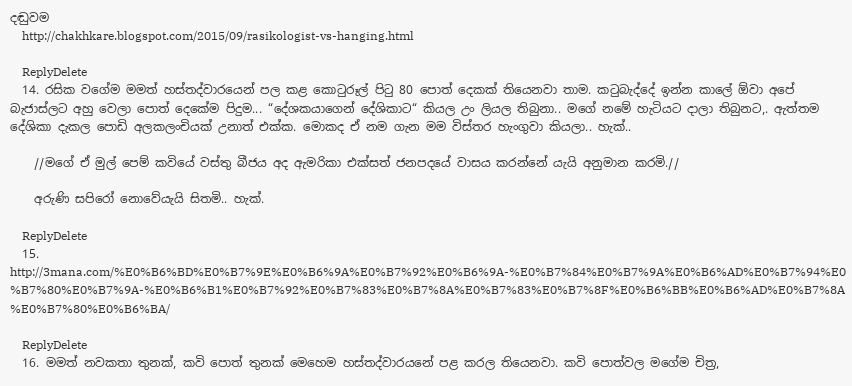දඬුවම
    http://chakhkare.blogspot.com/2015/09/rasikologist-vs-hanging.html

    ReplyDelete
  14. රසික වගේම මමත් හස්තද්වාරයෙන් පල කළ කොටුරූල් පිටු 80 පොත් දෙකක් තියෙනවා තාම. කටුබැද්දේ ඉන්න කාලේ ඕවා අපේ බැජාස්ලට අහු වෙලා පොත් දෙකේම පිදුම... “දේශකයාගෙන් දේශිකාට“ කියල උං ලියල තිබුනා.. මගේ නමේ හැටියට දාලා තිබුනට,. ඇත්තම දේශිකා දැකල පොඩි අලකලංචියක් උනාත් එක්ක. මොකද ඒ නම ගැන මම විස්තර හැංගුවා කියලා.. හැක්..

    //මගේ ඒ මුල් පෙම් කවියේ වස්තු බීජය අද ඇමරිකා එක්සත් ජනපදයේ වාසය කරන්නේ යැයි අනුමාන කරමි.//

    අරුණි සපිරෝ නොවේයැයි සිතමි.. හැක්.

    ReplyDelete
  15. http://3mana.com/%E0%B6%BD%E0%B7%9E%E0%B6%9A%E0%B7%92%E0%B6%9A-%E0%B7%84%E0%B7%9A%E0%B6%AD%E0%B7%94%E0%B7%80%E0%B7%9A-%E0%B6%B1%E0%B7%92%E0%B7%83%E0%B7%8A%E0%B7%83%E0%B7%8F%E0%B6%BB%E0%B6%AD%E0%B7%8A%E0%B7%80%E0%B6%BA/

    ReplyDelete
  16. මමත් නවකතා තුනක්, කවි පොත් තුනක් මෙහෙම හස්තද්වාරයනේ පළ කරල තියෙනවා. කවි පොත්වල මගේම චිත්‍ර,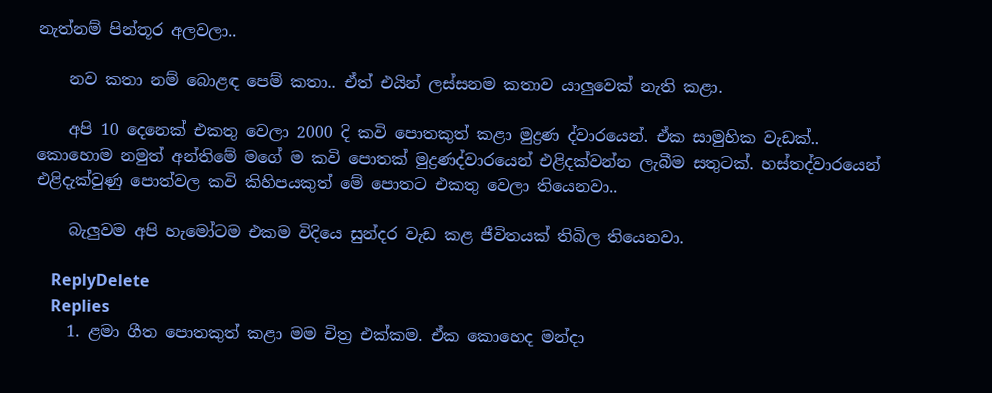නැත්නම් පින්තූර අලවලා..

    නව කතා නම් බොළඳ පෙම් කතා.. ඒත් එයින් ලස්සනම කතාව යාලුවෙක් නැති කළා.

    අපි 10 දෙනෙක් එකතු වෙලා 2000 දි කවි පොතකුත් කළා මුද්‍රණ ද්වාරයෙන්. ඒක සාමුහික වැඩක්.. කොහොම නමුත් අන්තිමේ මගේ ම කවි පොතක් මුද්‍රණද්වාරයෙන් එළිදක්වන්න ලැබීම සතුටක්. හස්තද්වාරයෙන් එළිදැක්වුණු පොත්වල කවි කිහිපයකුත් මේ පොතට එකතු වෙලා තියෙනවා..

    බැලුවම අපි හැමෝටම එකම විදියෙ සුන්දර වැඩ කළ ජීවිතයක් තිබිල තියෙනවා.

    ReplyDelete
    Replies
    1. ළමා ගීත පොතකුත් කළා මම චිත්‍ර එක්කම. ඒක කොහෙද මන්දා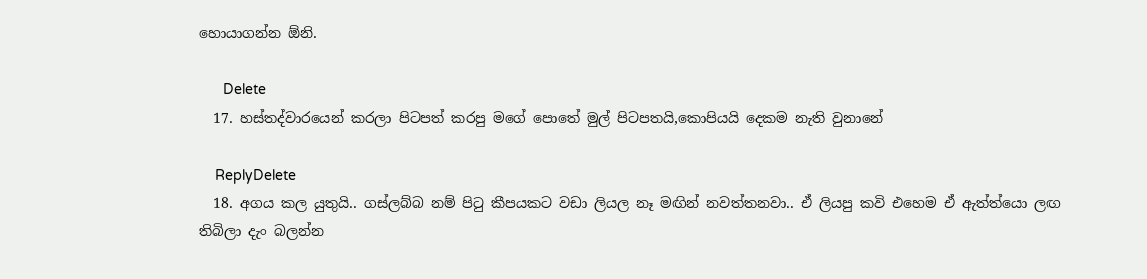හොයාගන්න ඕනි.

      Delete
  17. හස්තද්වාරයෙන් කරලා පිටපත් කරපු මගේ පොතේ මුල් පිටපතයි,කොපියයි දෙකම නැති වුනානේ

    ReplyDelete
  18. අගය කල යුතුයි.. ගස්ලබ්බ නම් පිටු කීපයකට වඩා ලියල නෑ මඟින් නවත්තනවා.. ඒ ලියපු කවි එහෙම ඒ ඇත්ත්යො ලඟ තිබිලා දැං බලන්න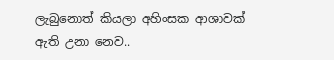ලැබුනොත් කියලා අහිංසක ආශාවක් ඇති උනා නෙව..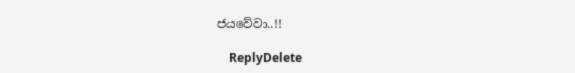ජයවේවා..!!

    ReplyDelete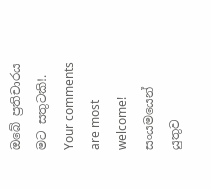ඔබේ ප්‍රතිචාරය මට සතුටකි!. Your comments are most welcome!
සංයමයෙන් යුතුව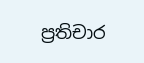ප්‍රතිචාර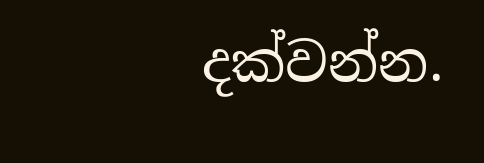දක්වන්න.